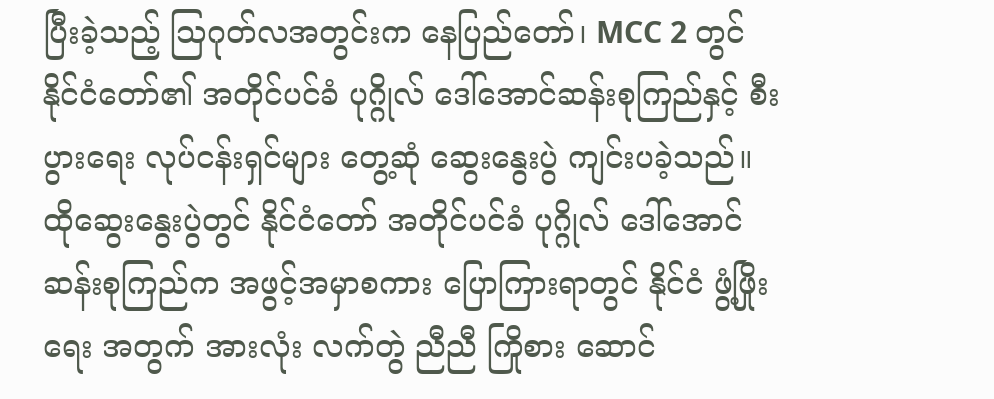ပြီးခဲ့သည့် သြဂုတ်လအတွင်းက နေပြည်တော်၊ MCC 2 တွင် နိုင်ငံတော်၏ အတိုင်ပင်ခံ ပုဂ္ဂိုလ် ဒေါ်အောင်ဆန်းစုကြည်နှင့် စီးပွားရေး လုပ်ငန်းရှင်များ တွေ့ဆုံ ဆွေးနွေးပွဲ ကျင်းပခဲ့သည်။
ထိုဆွေးနွေးပွဲတွင် နိုင်ငံတော် အတိုင်ပင်ခံ ပုဂ္ဂိုလ် ဒေါ်အောင်ဆန်းစုကြည်က အဖွင့်အမှာစကား ပြောကြားရာတွင် နိုင်ငံ ဖွံ့ဖြိုးရေး အတွက် အားလုံး လက်တွဲ ညီညီ ကြိုစား ဆောင်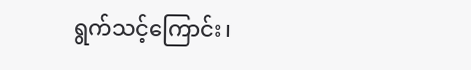ရွက်သင့်ကြောင်း၊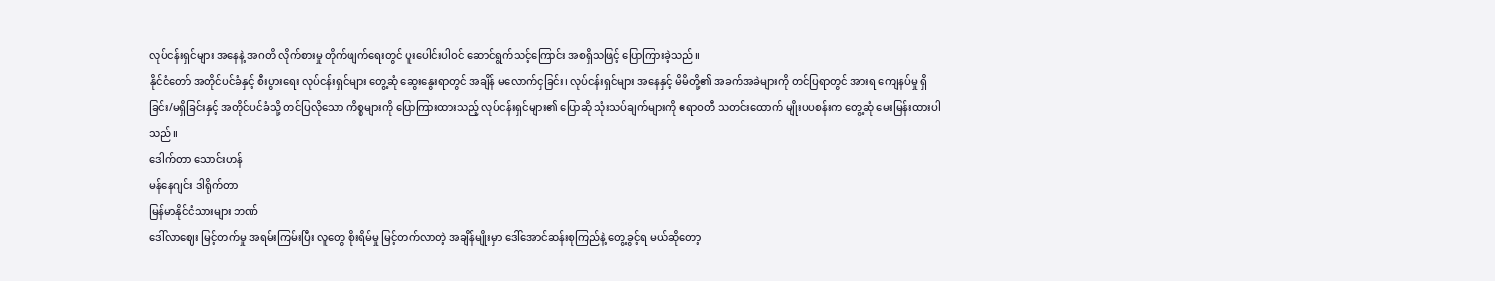လုပ်ငန်းရှင်များ အနေနဲ့ အဂတိ လိုက်စားမှု တိုက်ဖျက်ရေးတွင် ပူးပေါင်းပါဝင် ဆောင်ရွက်သင့်ကြောင်း အစရှိသဖြင့် ပြောကြားခဲ့သည်။
နိုင်ငံတော် အတိုင်ပင်ခံနှင့် စီးပွားရေး လုပ်ငန်းရှင်များ တွေ့ဆုံ ဆွေးနွေးရာတွင် အချိန် မလောက်ငှခြင်း၊ လုပ်ငန်းရှင်များ အနေနှင့် မိမိတို့၏ အခက်အခဲများကို တင်ပြရာတွင် အားရ ကျေနပ်မှု ရှိခြင်း/မရှိခြင်းနှင့် အတိုင်ပင်ခံသို့ တင်ပြလိုသော ကိစ္စများကို ပြောကြားထားသည့် လုပ်ငန်းရှင်များ၏ ပြောဆို သုံးသပ်ချက်များကို ဧရာဝတီ သတင်းထောက် မျိုးပပစန်းက တွေ့ဆုံ မေးမြန်းထားပါသည်။
ဒေါက်တာ သောင်းဟန်
မန်နေဂျင်း ဒါရိုက်တာ
မြန်မာနိုင်ငံသားများ ဘဏ်
ဒေါ်လာဈေး မြင့်တက်မှု အရမ်းကြမ်းပြီး လူတွေ စိုးရိမ်မှု မြင့်တက်လာတဲ့ အချိန်မျိုးမှာ ဒေါ်အောင်ဆန်းစုကြည်နဲ့ တွေ့ခွင့်ရ မယ်ဆိုတော့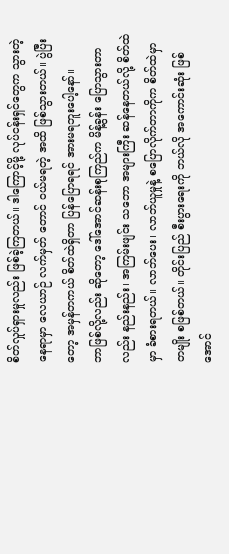စိတ်လှုပ်ရှားမှုလည်း ဖြစ်ခဲ့ကြတယ်။ ဒါကြောင့်မို့ လုပ်ငန်းရှင်တွေက သွားတဲ့နေရာမှာ လေယာဉ် လက်မှတ် တောင် ဝယ်မရတဲ့ အထိ ဖြစ်သွားတယ်။ ပွဲပြီးတော့ အမှန်တကယ် စိတ်ထဲရှိတာ ပြန်ပြောရရင် အားမရဘူးပေါ့နော်။
ဘာဖြစ်လို့လည်း ဆိုတော့ ဒေါ်အောင်ဆန်းစုကြည်က မိန့်ခွန်း ပြောသွားတာလည်း နည်းနည်း၊ အကြမ်းဖျင်း သဘော အများကြီး ဆန်နေတယ်လို့ စိတ်ထဲမှာ ခံစားရတယ်။ လာဘ်ပေး၊ လာဘ်ယူမှုနဲ့ စပြောလိုက်တာကိုက စိတ်ထဲမှာ တမျိုး စဖြစ်တယ်။ တိုင်းပြည် စီးပွားရေးကို ဘယ်လို အကောင်းဆုံး ဖြစ်အောင်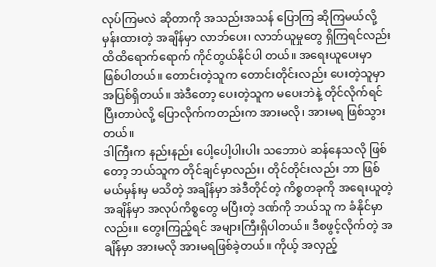လုပ်ကြမလဲ ဆိုတာကို အသည်းအသန် ပြောကြ ဆိုကြမယ်လို့ မှန်းထားတဲ့ အချိန်မှာ လာဘ်ပေး၊ လာဘ်ယူမှုတွေ ရှိကြရင်လည်း ထိထိရောက်ရောက် ကိုင်တွယ်နိုင်ပါ တယ်။ အရေးယူပေးမှာ ဖြစ်ပါတယ်။ တောင်းတဲ့သူက တောင်းတိုင်းလည်း ပေးတဲ့သူမှာ အပြစ်ရှိတယ်။ အဲဒီတော့ ပေးတဲ့သူက မပေးဘဲနဲ့ တိုင်လိုက်ရင် ပြီးတာပဲလို့ ပြောလိုက်ကတည်းက အားမလို၊ အားမရ ဖြစ်သွားတယ်။
ဒါကြီးက နည်းနည်း ပေါ့ပေါ့ပါးပါး သဘောပဲ ဆန်နေသလို ဖြစ်တော့ ဘယ်သူက တိုင်ချင်မှာလည်း၊ တိုင်တိုင်းလည်း ဘာ ဖြစ်မယ်မှန်းမှ မသိတဲ့ အချိန်မှာ အဲဒီတိုင်တဲ့ ကိစ္စတခုကို အရေးယူတဲ့ အချိန်မှာ အလုပ်ကိစ္စတွေ မပြီးတဲ့ ဒဏ်ကို ဘယ်သူ က ခံနိုင်မှာလည်း။ တွေးကြည့်ရင် အများကြီးရှိပါတယ်။ ဒီစဖွင့်လိုက်တဲ့ အချိန်မှာ အားမလို အားမရဖြစ်ခဲ့တယ်။ ကိုယ့် အလှည့်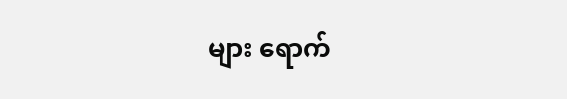များ ရောက်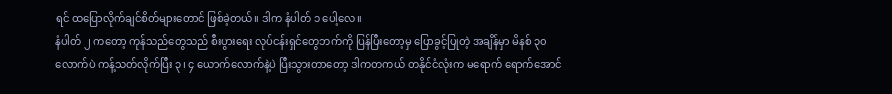ရင် ထပြောလိုက်ချင်စိတ်များတောင် ဖြစ်ခဲ့တယ်။ ဒါက နံပါတ် ၁ ပေါ့လေ။
နံပါတ် ၂ ကတော့ ကုန်သည်တွေသည် စီးပွားရေး လုပ်ငန်းရှင်တွေဘက်ကို ပြန်ပြီးတော့မှ ပြောခွင့်ပြုတဲ့ အချိန်မှာ မိနစ် ၃၀ လောက်ပဲ ကန့်သတ်လိုက်ပြီး ၃၊ ၄ ယောက်လောက်နဲ့ပဲ ပြီးသွားတာတော့ ဒါကတကယ် တနိုင်ငံလုံးက မရောက် ရောက်အောင်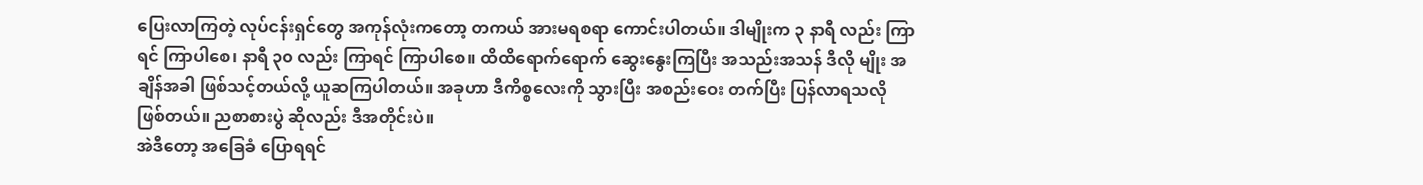ပြေးလာကြတဲ့ လုပ်ငန်းရှင်တွေ အကုန်လုံးကတော့ တကယ် အားမရစရာ ကောင်းပါတယ်။ ဒါမျိုးက ၃ နာရီ လည်း ကြာရင် ကြာပါစေ၊ နာရီ ၃၀ လည်း ကြာရင် ကြာပါစေ။ ထိထိရောက်ရောက် ဆွေးနွေးကြပြီး အသည်းအသန် ဒီလို မျိုး အချိန်အခါ ဖြစ်သင့်တယ်လို့ ယူဆကြပါတယ်။ အခုဟာ ဒီကိစ္စလေးကို သွားပြီး အစည်းဝေး တက်ပြီး ပြန်လာရသလို ဖြစ်တယ်။ ညစာစားပွဲ ဆိုလည်း ဒီအတိုင်းပဲ။
အဲဒီတော့ အခြေခံ ပြောရရင်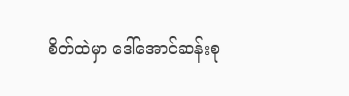စိတ်ထဲမှာ ဒေါ်အောင်ဆန်းစု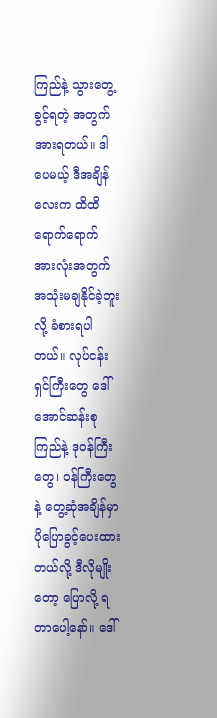ကြည်နဲ့ သွားတွေ့ ခွင့်ရတဲ့ အတွက် အားရတယ်။ ဒါပေမယ့် ဒီအချိန်လေးက ထိထိ ရောက်ရောက် အားလုံးအတွက် အသုံးမချနိုင်ခဲ့ဘူးလို့ ခံစားရပါတယ်။ လုပ်ငန်းရှင်ကြီးတွေ ဒေါ်အောင်ဆန်းစုကြည်နဲ့ ဒုဝန်ကြီးတွေ၊ ဝန်ကြီးတွေနဲ့ တွေ့ဆုံအချိန်မှာ ပိုပြောခွင့်ပေးထားတယ်လို့ ဒီလိုမျိုးတော့ ပြောလို့ ရတာပေါ့နော်။ ဒေါ်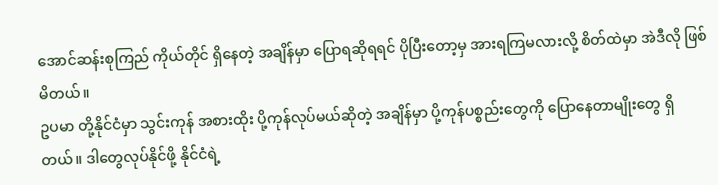အောင်ဆန်းစုကြည် ကိုယ်တိုင် ရှိနေတဲ့ အချိန်မှာ ပြောရဆိုရရင် ပိုပြီးတော့မှ အားရကြမလားလို့ စိတ်ထဲမှာ အဲဒီလို ဖြစ်မိတယ်။
ဥပမာ တို့နိုင်ငံမှာ သွင်းကုန် အစားထိုး ပို့ကုန်လုပ်မယ်ဆိုတဲ့ အချိန်မှာ ပို့ကုန်ပစ္စည်းတွေကို ပြောနေတာမျိုးတွေ ရှိတယ်။ ဒါတွေလုပ်နိုင်ဖို့ နိုင်ငံရဲ့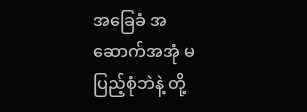အခြေခံ အဆောက်အအုံ မပြည့်စုံဘဲနဲ့ တို့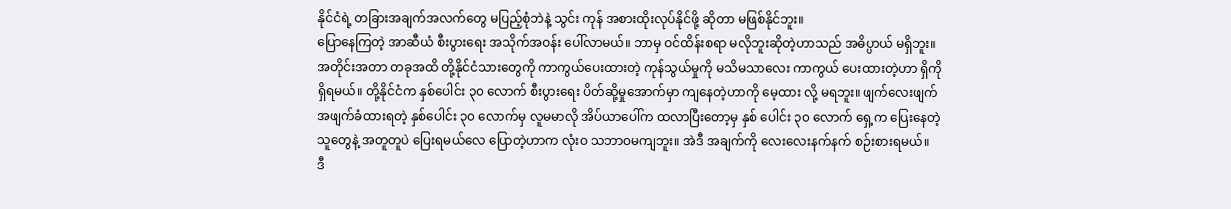နိုင်ငံရဲ့ တခြားအချက်အလက်တွေ မပြည့်စုံဘဲနဲ့ သွင်း ကုန် အစားထိုးလုပ်နိုင်ဖို့ ဆိုတာ မဖြစ်နိုင်ဘူး။
ပြောနေကြတဲ့ အာဆီယံ စီးပွားရေး အသိုက်အဝန်း ပေါ်လာမယ်။ ဘာမှ ဝင်ထိန်းစရာ မလိုဘူးဆိုတဲ့ဟာသည် အဓိပ္ပာယ် မရှိဘူး။ အတိုင်းအတာ တခုအထိ တို့နိုင်ငံသားတွေကို ကာကွယ်ပေးထားတဲ့ ကုန်သွယ်မှုကို မသိမသာလေး ကာကွယ် ပေးထားတဲ့ဟာ ရှိကို ရှိရမယ်။ တို့နိုင်ငံက နှစ်ပေါင်း ၃၀ လောက် စီးပွားရေး ပိတ်ဆို့မှုအောက်မှာ ကျနေတဲ့ဟာကို မေ့ထား လို့ မရဘူး။ ဖျက်လေးဖျက် အဖျက်ခံထားရတဲ့ နှစ်ပေါင်း ၃၀ လောက်မှ လူမမာလို အိပ်ယာပေါ်က ထလာပြီးတော့မှ နှစ် ပေါင်း ၃၀ လောက် ရှေ့က ပြေးနေတဲ့ သူတွေနဲ့ အတူတူပဲ ပြေးရမယ်လေ ပြောတဲ့ဟာက လုံးဝ သဘာဝမကျဘူး။ အဲဒီ အချက်ကို လေးလေးနက်နက် စဉ်းစားရမယ်။
ဒီ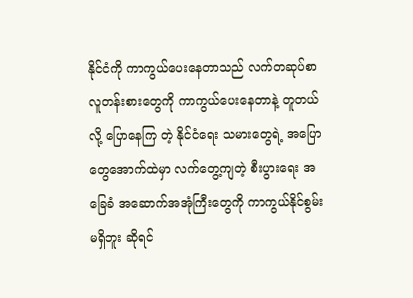နိုင်ငံကို ကာကွယ်ပေးနေတာသည် လက်တဆုပ်စာ လူတန်းစားတွေကို ကာကွယ်ပေးနေတာနဲ့ တူတယ်လို့ ပြောနေကြ တဲ့ နိုင်ငံရေး သမားတွေရဲ့ အပြောတွေအောက်ထဲမှာ လက်တွေ့ကျတဲ့ စီးပွားရေး အခြေခံ အဆောက်အအုံကြီးတွေကို ကာကွယ်နိုင်စွမ်း မရှိဘူး ဆိုရင်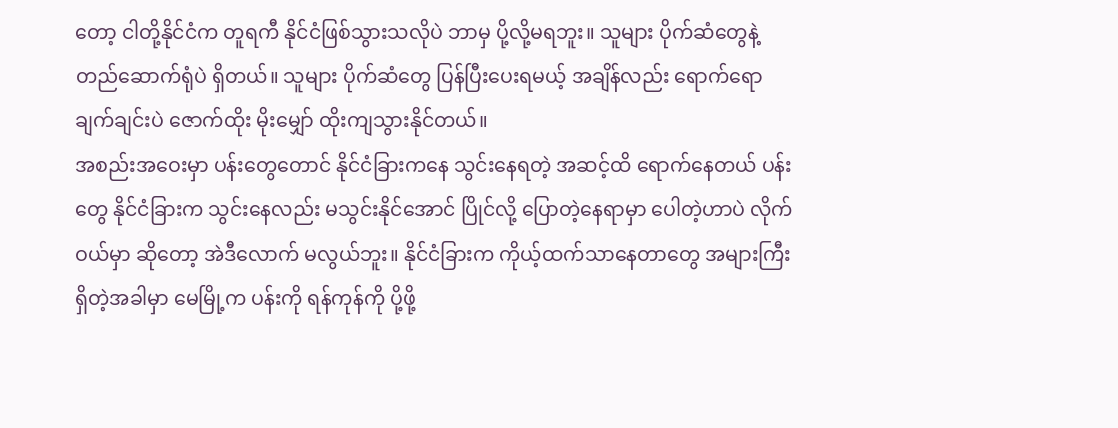တော့ ငါတို့နိုင်ငံက တူရကီ နိုင်ငံဖြစ်သွားသလိုပဲ ဘာမှ ပို့လို့မရဘူး။ သူများ ပိုက်ဆံတွေနဲ့ တည်ဆောက်ရုံပဲ ရှိတယ်။ သူများ ပိုက်ဆံတွေ ပြန်ပြီးပေးရမယ့် အချိန်လည်း ရောက်ရော ချက်ချင်းပဲ ဇောက်ထိုး မိုးမျှော် ထိုးကျသွားနိုင်တယ်။
အစည်းအဝေးမှာ ပန်းတွေတောင် နိုင်ငံခြားကနေ သွင်းနေရတဲ့ အဆင့်ထိ ရောက်နေတယ် ပန်းတွေ နိုင်ငံခြားက သွင်းနေလည်း မသွင်းနိုင်အောင် ပြိုင်လို့ ပြောတဲ့နေရာမှာ ပေါတဲ့ဟာပဲ လိုက်ဝယ်မှာ ဆိုတော့ အဲဒီလောက် မလွယ်ဘူး။ နိုင်ငံခြားက ကိုယ့်ထက်သာနေတာတွေ အများကြီး ရှိတဲ့အခါမှာ မေမြို့က ပန်းကို ရန်ကုန်ကို ပို့ဖို့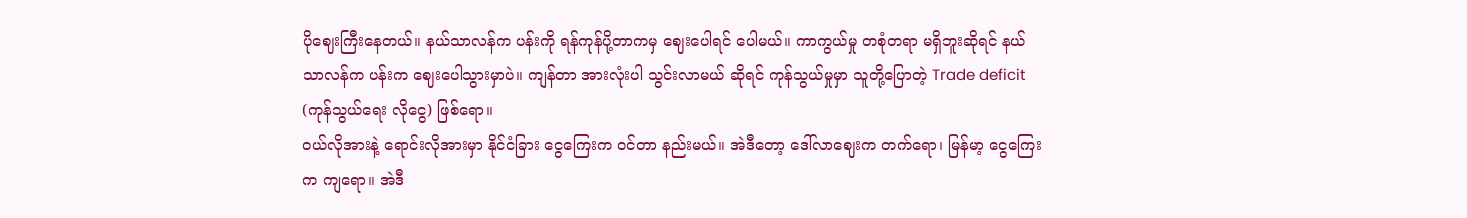ပိုဈေးကြီးနေတယ်။ နယ်သာလန်က ပန်းကို ရန်ကုန်ပို့တာကမှ ဈေးပေါရင် ပေါမယ်။ ကာကွယ်မှု တစုံတရာ မရှိဘူးဆိုရင် နယ်သာလန်က ပန်းက ဈေးပေါသွားမှာပဲ။ ကျန်တာ အားလုံးပါ သွင်းလာမယ် ဆိုရင် ကုန်သွယ်မှုမှာ သူတို့ပြောတဲ့ Trade deficit (ကုန်သွယ်ရေး လိုငွေ) ဖြစ်ရော။
ဝယ်လိုအားနဲ့ ရောင်းလိုအားမှာ နိုင်ငံခြား ငွေကြေးက ဝင်တာ နည်းမယ်။ အဲဒီတော့ ဒေါ်လာဈေးက တက်ရော၊ မြန်မာ့ ငွေကြေးက ကျရော။ အဲဒီ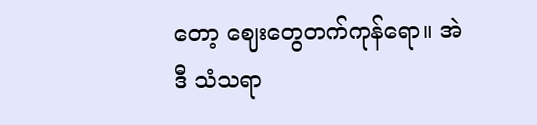တော့ ဈေးတွေတက်ကုန်ရော။ အဲဒီ သံသရာ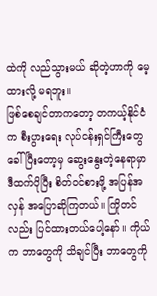ထဲကို လည်သွားမယ် ဆိုတဲ့ဟာကို မေ့ထားလို့ မရဘူး။
ဖြစ်စေချင်တာကတော့ တကယ့်နိုင်ငံက စီးပွားရေး လုပ်ငန်းရှင်ကြီးတွေ ခေါ်ပြီးတော့မှ ဆွေးနွေးတဲ့နေရာမှာ ဒီထက်ပိုပြီး စိတ်ဝင်စားဖို့ အပြန်အလှန် အပြောဆိုကြတယ်။ ကြိုတင်လည်း ပြင်ထားတယ်ပေါ့နော်။ ကိုယ်က ဘာတွေကို သိချင်ပြီး ဘာတွေကို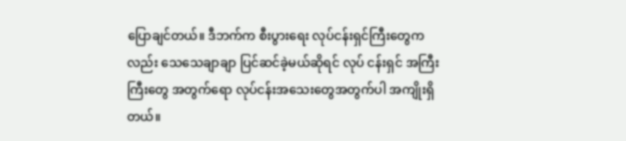ပြောချင်တယ်။ ဒီဘက်က စီးပွားရေး လုပ်ငန်းရှင်ကြီးတွေကလည်း သေသေချာချာ ပြင်ဆင်ခဲ့မယ်ဆိုရင် လုပ် ငန်းရှင် အကြီးကြီးတွေ အတွက်ရော လုပ်ငန်းအသေးတွေအတွက်ပါ အကျိုးရှိတယ်။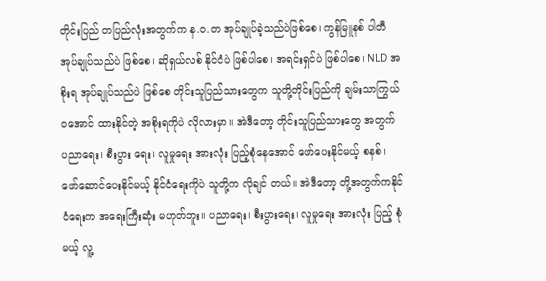တိုင်းပြည် တပြည်လုံးအတွက်က န.ဝ.တ အုပ်ချုပ်ခဲ့သည်ပဲဖြစ်စေ၊ ကွန်မြူနစ် ပါတီ အုပ်ချုပ်သည်ပဲ ဖြစ်စေ၊ ဆိုရှယ်လစ် နိုင်ငံပဲ ဖြစ်ပါစေ၊ အရင်းရှင်ပဲ ဖြစ်ပါစေ၊ NLD အစိုးရ အုပ်ချုပ်သည်ပဲ ဖြစ်စေ တိုင်းသူပြည်သားတွေက သူတို့တိုင်းပြည်ကို ချမ်းသာကြွယ်ဝအောင် ထားနိုင်တဲ့ အစိုးရကိုပဲ လိုလားမှာ။ အဲဒီတော့ တိုင်းသူပြည်သားတွေ အတွက် ပညာရေး၊ စီးပွား ရေး၊ လူမှုရေး အားလုံး ပြည့်စုံနေအောင် ဖော်ပေးနိုင်မယ့် စနစ်၊ ဖော်ဆောင်ပေးနိုင်မယ့် နိုင်ငံရေးကိုပဲ သူတို့က လိုချင် တယ်။ အဲဒီတော့ တို့အတွက်ကနိုင်ငံရေးက အရေးကြီးဆုံး မဟုတ်ဘူး။ ပညာရေး၊ စီးပွားရေး၊ လူမှုရေး အားလုံး ပြည့် စုံမယ့် လူ့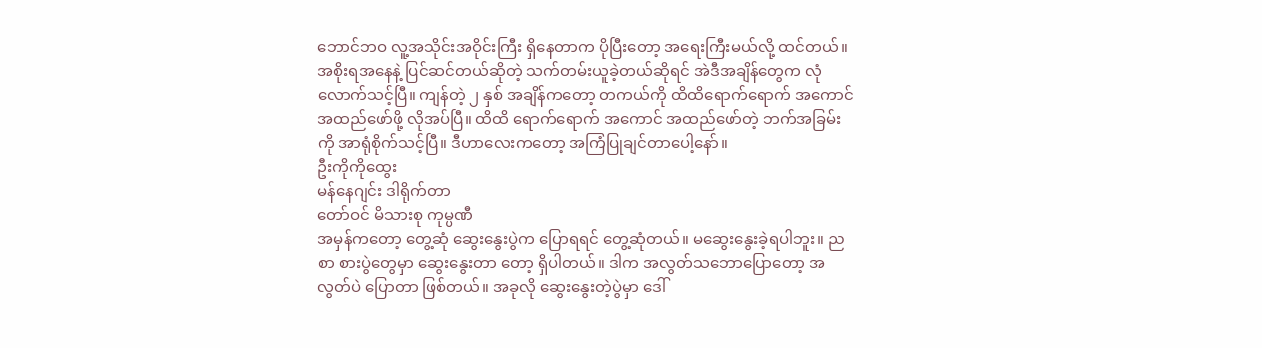ဘောင်ဘဝ လူ့အသိုင်းအဝိုင်းကြီး ရှိနေတာက ပိုပြီးတော့ အရေးကြီးမယ်လို့ ထင်တယ်။
အစိုးရအနေနဲ့ ပြင်ဆင်တယ်ဆိုတဲ့ သက်တမ်းယူခဲ့တယ်ဆိုရင် အဲဒီအချိန်တွေက လုံလောက်သင့်ပြီ။ ကျန်တဲ့ ၂ နှစ် အချိန်ကတော့ တကယ်ကို ထိထိရောက်ရောက် အကောင်အထည်ဖော်ဖို့ လိုအပ်ပြီ။ ထိထိ ရောက်ရောက် အကောင် အထည်ဖော်တဲ့ ဘက်အခြမ်းကို အာရုံစိုက်သင့်ပြီ။ ဒီဟာလေးကတော့ အကြံပြုချင်တာပေါ့နော်။
ဦးကိုကိုထွေး
မန်နေဂျင်း ဒါရိုက်တာ
တော်ဝင် မိသားစု ကုမ္ပဏီ
အမှန်ကတော့ တွေ့ဆုံ ဆွေးနွေးပွဲက ပြောရရင် တွေ့ဆုံတယ်။ မဆွေးနွေးခဲ့ရပါဘူး။ ညစာ စားပွဲတွေမှာ ဆွေးနွေးတာ တော့ ရှိပါတယ်။ ဒါက အလွတ်သဘောပြောတော့ အလွတ်ပဲ ပြောတာ ဖြစ်တယ်။ အခုလို ဆွေးနွေးတဲ့ပွဲမှာ ဒေါ်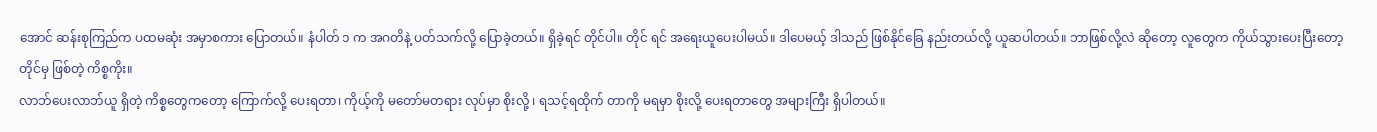အောင် ဆန်းစုကြည်က ပထမဆုံး အမှာစကား ပြောတယ်။ နံပါတ် ၁ က အဂတိနဲ့ ပတ်သက်လို့ ပြောခဲ့တယ်။ ရှိခဲ့ရင် တိုင်ပါ။ တိုင် ရင် အရေးယူပေးပါမယ်။ ဒါပေမယ့် ဒါသည် ဖြစ်နိုင်ခြေ နည်းတယ်လို့ ယူဆပါတယ်။ ဘာဖြစ်လို့လဲ ဆိုတော့ လူတွေက ကိုယ်သွားပေးပြီးတော့ တိုင်မှ ဖြစ်တဲ့ ကိစ္စကိုး။
လာဘ်ပေးလာဘ်ယူ ရှိတဲ့ ကိစ္စတွေကတော့ ကြောက်လို့ ပေးရတာ၊ ကိုယ့်ကို မတော်မတရား လုပ်မှာ စိုးလို့ ၊ ရသင့်ရထိုက် တာကို မရမှာ စိုးလို့ ပေးရတာတွေ အများကြီး ရှိပါတယ်။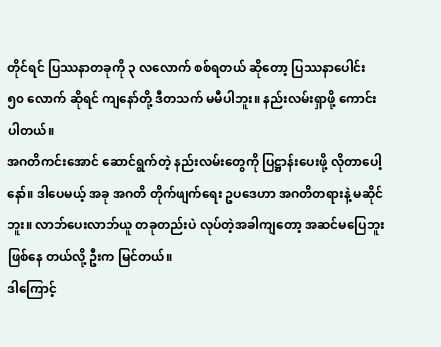တိုင်ရင် ပြဿနာတခုကို ၃ လလောက် စစ်ရတယ် ဆိုတော့ ပြဿနာပေါင်း ၅၀ လောက် ဆိုရင် ကျနော်တို့ ဒီတသက် မမီပါဘူး။ နည်းလမ်းရှာဖို့ ကောင်းပါတယ်။
အဂတိကင်းအောင် ဆောင်ရွက်တဲ့ နည်းလမ်းတွေကို ပြဋ္ဌာန်းပေးဖို့ လိုတာပေါ့နော်။ ဒါပေမယ့် အခု အဂတိ တိုက်ဖျက်ရေး ဥပဒေဟာ အဂတိတရားနဲ့ မဆိုင်ဘူး။ လာဘ်ပေးလာဘ်ယူ တခုတည်းပဲ လုပ်တဲ့အခါကျတော့ အဆင်မပြေဘူး ဖြစ်နေ တယ်လို့ ဦးက မြင်တယ်။
ဒါကြောင့်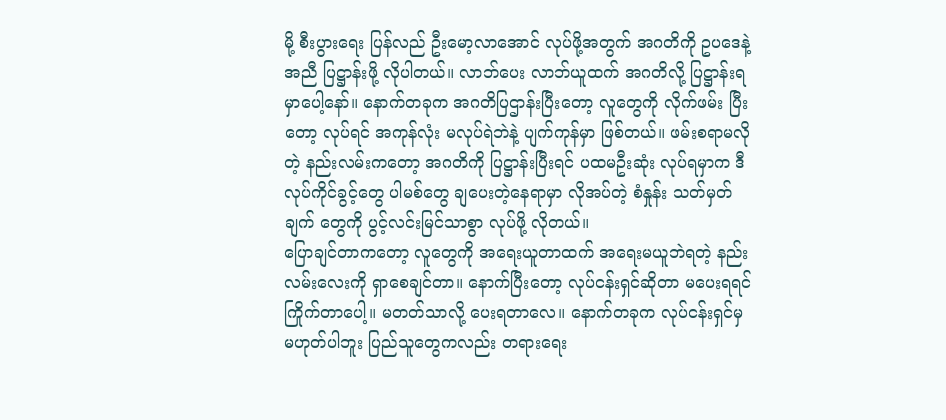မို့ စီးပွားရေး ပြန်လည် ဦးမော့လာအောင် လုပ်ဖို့အတွက် အဂတိကို ဥပဒေနဲ့ အညီ ပြဋ္ဌာန်းဖို့ လိုပါတယ်။ လာဘ်ပေး လာဘ်ယူထက် အဂတိလို့ ပြဋ္ဌာန်းရမှာပေါ့နော်။ နောက်တခုက အဂတိပြဌာန်းပြီးတော့ လူတွေကို လိုက်ဖမ်း ပြီးတော့ လုပ်ရင် အကုန်လုံး မလုပ်ရဲဘဲနဲ့ ပျက်ကုန်မှာ ဖြစ်တယ်။ ဖမ်းစရာမလိုတဲ့ နည်းလမ်းကတော့ အဂတိကို ပြဋ္ဌာန်းပြီးရင် ပထမဦးဆုံး လုပ်ရမှာက ဒီလုပ်ကိုင်ခွင့်တွေ ပါမစ်တွေ ချပေးတဲ့နေရာမှာ လိုအပ်တဲ့ စံနှုန်း သတ်မှတ်ချက် တွေကို ပွင့်လင်းမြင်သာစွာ လုပ်ဖို့ လိုတယ်။
ပြောချင်တာကတော့ လူတွေကို အရေးယူတာထက် အရေးမယူဘဲရတဲ့ နည်းလမ်းလေးကို ရှာစေချင်တာ။ နောက်ပြီးတော့ လုပ်ငန်းရှင်ဆိုတာ မပေးရရင် ကြိုက်တာပေါ့။ မတတ်သာလို့ ပေးရတာလေ။ နောက်တခုက လုပ်ငန်းရှင်မှ မဟုတ်ပါဘူး ပြည်သူတွေကလည်း တရားရေး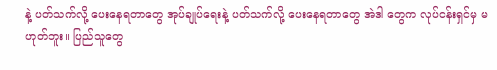နဲ့ ပတ်သက်လို့ ပေးနေရတာတွေ အုပ်ချုပ်ရေးနဲ့ ပတ်သက်လို့ ပေးနေရတာတွေ အဲဒါ တွေက လုပ်ငန်းရှင်မှ မဟုတ်ဘူး။ ပြည်သူတွေ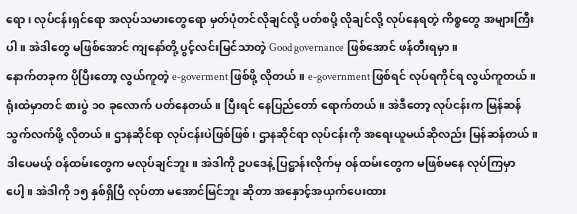ရော၊ လုပ်ငန်းရှင်ရော အလုပ်သမားတွေရော မှတ်ပုံတင်လိုချင်လို့ ပတ်စပို့ လိုချင်လို့ လုပ်နေရတဲ့ ကိစ္စတွေ အများကြီးပါ။ အဲဒါတွေ မဖြစ်အောင် ကျနော်တို့ ပွင့်လင်းမြင်သာတဲ့ Good governance ဖြစ်အောင် ဖန်တီးရမှာ။
နောက်တခုက ပိုပြီးတော့ လွယ်ကူတဲ့ e-goverment ဖြစ်ဖို့ လိုတယ်။ e-government ဖြစ်ရင် လုပ်ရကိုင်ရ လွယ်ကူတယ်။ ရုံးထဲမှာတင် စားပွဲ ၁၀ ခုလောက် ပတ်နေတယ်။ ပြီးရင် နေပြည်တော် ရောက်တယ်။ အဲဒီတော့ လုပ်ငန်းက မြန်ဆန် သွက်လက်ဖို့ လိုတယ်။ ဌာနဆိုင်ရာ လုပ်ငန်းပဲဖြစ်ဖြစ်၊ ဌာနဆိုင်ရာ လုပ်ငန်းကို အရေးယူမယ်ဆိုလည်း မြန်ဆန်တယ်။ ဒါပေမယ့် ဝန်ထမ်းတွေက မလုပ်ချင်ဘူး။ အဲဒါကို ဥပဒေနဲ့ ပြဋ္ဌာန်းလိုက်မှ ဝန်ထမ်းတွေက မဖြစ်မနေ လုပ်ကြမှာပေါ့။ အဲဒါကို ၁၅ နှစ်ရှိပြီ လုပ်တာ မအောင်မြင်ဘူး ဆိုတာ အနှောင့်အယှက်ပေးထား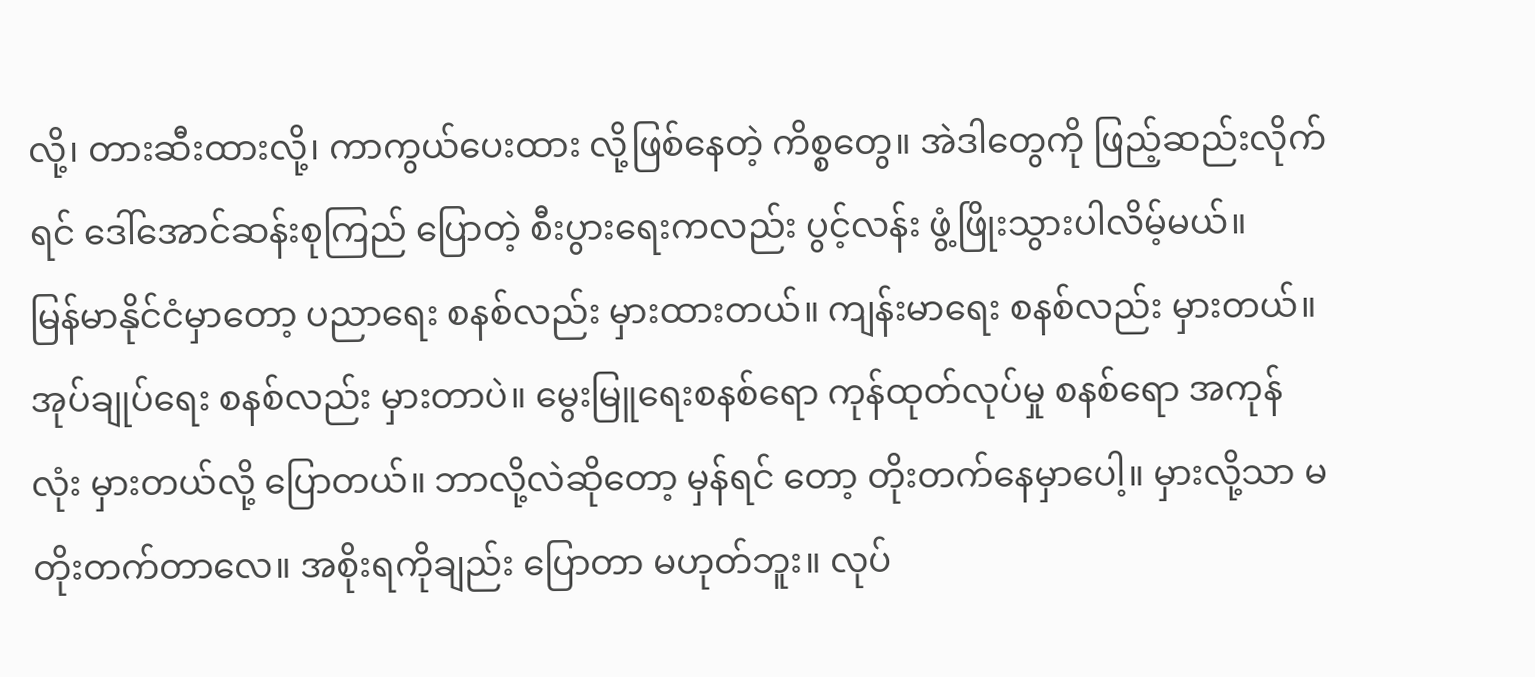လို့၊ တားဆီးထားလို့၊ ကာကွယ်ပေးထား လို့ဖြစ်နေတဲ့ ကိစ္စတွေ။ အဲဒါတွေကို ဖြည့်ဆည်းလိုက်ရင် ဒေါ်အောင်ဆန်းစုကြည် ပြောတဲ့ စီးပွားရေးကလည်း ပွင့်လန်း ဖွံ့ဖြိုးသွားပါလိမ့်မယ်။
မြန်မာနိုင်ငံမှာတော့ ပညာရေး စနစ်လည်း မှားထားတယ်။ ကျန်းမာရေး စနစ်လည်း မှားတယ်။ အုပ်ချုပ်ရေး စနစ်လည်း မှားတာပဲ။ မွေးမြူရေးစနစ်ရော ကုန်ထုတ်လုပ်မှု စနစ်ရော အကုန်လုံး မှားတယ်လို့ ပြောတယ်။ ဘာလို့လဲဆိုတော့ မှန်ရင် တော့ တိုးတက်နေမှာပေါ့။ မှားလို့သာ မတိုးတက်တာလေ။ အစိုးရကိုချည်း ပြောတာ မဟုတ်ဘူး။ လုပ်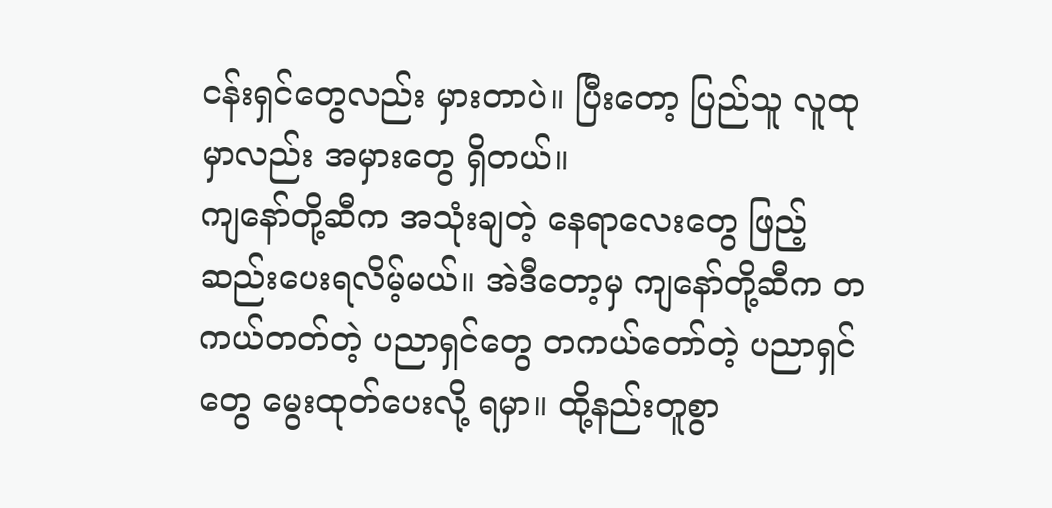ငန်းရှင်တွေလည်း မှားတာပဲ။ ပြီးတော့ ပြည်သူ လူထုမှာလည်း အမှားတွေ ရှိတယ်။
ကျနော်တို့ဆီက အသုံးချတဲ့ နေရာလေးတွေ ဖြည့်ဆည်းပေးရလိမ့်မယ်။ အဲဒီတော့မှ ကျနော်တို့ဆီက တကယ်တတ်တဲ့ ပညာရှင်တွေ တကယ်တော်တဲ့ ပညာရှင်တွေ မွေးထုတ်ပေးလို့ ရမှာ။ ထို့နည်းတူစွာ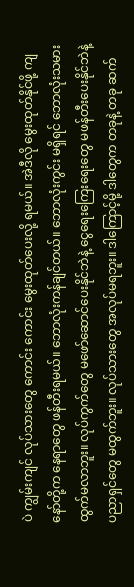ပဲ ကျွမ်းကျင် လုပ်သားတွေ ကောင်း ကောင်း မွေးထုတ်ပေးလို့ ရမယ်။ အဲဒီလို မွေးထုတ်နိုင်ဖို့ ကျနော်တို့က နေရာတွေ ဖန်တီးရမယ်။ ဘောလုံးကန်ချင်တယ်။ ဘောလုံးကွင်း မရှိရင် ဘောလုံးသမား ထွက်မလာဘူး။ လုပ်ကွက်တွေ မဖော်ဆောင်ပေးနိုင်ဘဲနဲ့ ငွေရေးကြေးရေးတွေ မဖန်တီးပေးနိုင်ဘဲနဲ့ ပညာရှင်တွေ မထွက်ဘူး။ လုပ်သားတွေ အလုပ်မရဘူး။ ဒါကြောင့်မို့ ဒါတွေက တခုနဲ့ တခု ဆက်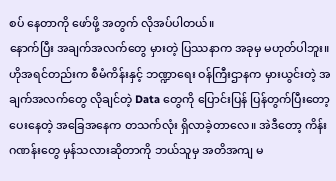စပ် နေတာကို ဖော်ဖို့ အတွက် လိုအပ်ပါတယ်။
နောက်ပြီး အချက်အလက်တွေ မှားတဲ့ ပြဿနာက အခုမှ မဟုတ်ပါဘူး။ ဟိုအရင်တည်းက စီမံကိန်းနှင့် ဘဏ္ဍာရေး ဝန်ကြီးဌာနက မှားယွင်းတဲ့ အချက်အလက်တွေ လိုချင်တဲ့ Data တွေကို ပြောင်းပြန် ပြန်တွက်ပြီးတော့ ပေးနေတဲ့ အခြေအနေက တသက်လုံး ရှိလာခဲ့တာလေ။ အဲဒီတော့ ကိန်းဂဏန်းတွေ မှန်သလားဆိုတာကို ဘယ်သူမှ အတိအကျ မ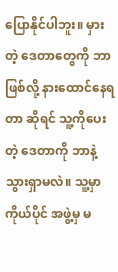ပြောနိုင်ပါဘူး။ မှားတဲ့ ဒေတာတွေကို ဘာဖြစ်လို့ နားထောင်နေရတာ ဆိုရင် သူ့ကိုပေးတဲ့ ဒေတာကို ဘာနဲ့ သွားရှာမလဲ။ သူ့မှာ ကိုယ်ပိုင် အဖွဲ့မှ မ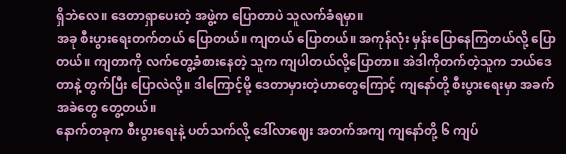ရှိဘဲလေ။ ဒေတာရှာပေးတဲ့ အဖွဲ့က ပြောတာပဲ သူလက်ခံရမှာ။
အခု စီးပွားရေးတက်တယ် ပြောတယ်။ ကျတယ် ပြောတယ်။ အကုန်လုံး မှန်းပြောနေကြတယ်လို့ ပြောတယ်။ ကျတာကို လက်တွေ့ခံစားနေတဲ့ သူက ကျပါတယ်လို့ပြောတာ။ အဲဒါကိုတက်တဲ့သူက ဘယ်ဒေတာနဲ့ တွက်ပြီး ပြောလဲလို့။ ဒါကြောင့်မို့ ဒေတာမှားတဲ့ဟာတွေကြောင့် ကျနော်တို့ စီးပွားရေးမှာ အခက်အခဲတွေ တွေ့တယ်။
နောက်တခုက စီးပွားရေးနဲ့ ပတ်သက်လို့ ဒေါ်လာဈေး အတက်အကျ ကျနော်တို့ ၆ ကျပ်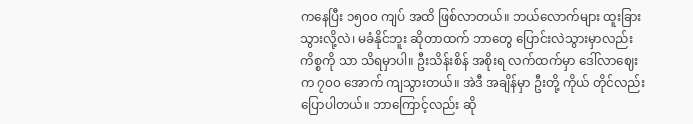ကနေပြီး ၁၅၀၀ ကျပ် အထိ ဖြစ်လာတယ်။ ဘယ်လောက်များ ထူးခြားသွားလို့လဲ၊ မခံနိုင်ဘူး ဆိုတာထက် ဘာတွေ ပြောင်းလဲသွားမှာလည်း ကိစ္စကို သာ သိရမှာပါ။ ဦးသိန်းစိန် အစိုးရ လက်ထက်မှာ ဒေါ်လာဈေးက ၇၀၀ အောက် ကျသွားတယ်။ အဲဒီ အချိန်မှာ ဦးတို့ ကိုယ် တိုင်လည်း ပြောပါတယ်။ ဘာကြောင့်လည်း ဆို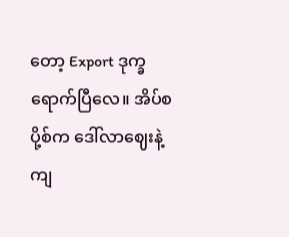တော့ Export ဒုက္ခရောက်ပြီလေ။ အိပ်စပို့စ်က ဒေါ်လာဈေးနဲ့ ကျ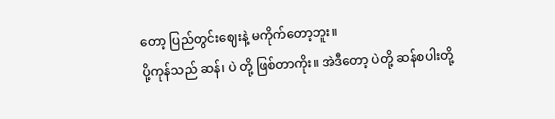တော့ ပြည်တွင်းဈေးနဲ့ မကိုက်တော့ဘူး။
ပို့ကုန်သည် ဆန်၊ ပဲ တို့ ဖြစ်တာကိုး။ အဲဒီတော့ ပဲတို့ ဆန်စပါးတို့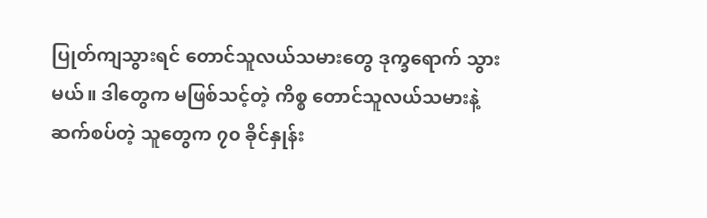ပြုတ်ကျသွားရင် တောင်သူလယ်သမားတွေ ဒုက္ခရောက် သွားမယ်။ ဒါတွေက မဖြစ်သင့်တဲ့ ကိစ္စ တောင်သူလယ်သမားနဲ့ ဆက်စပ်တဲ့ သူတွေက ၇၀ ခိုင်နှုန်း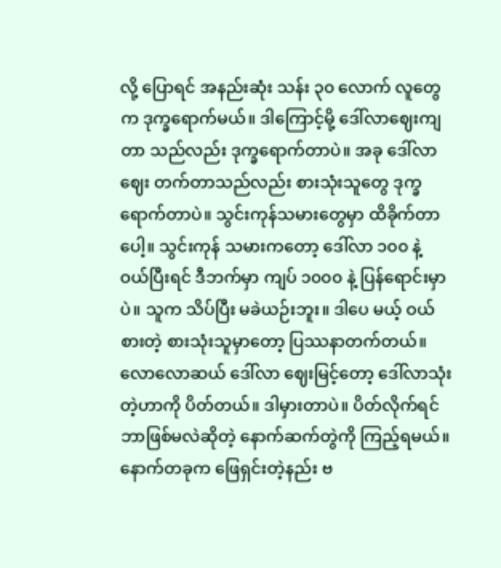လို့ ပြောရင် အနည်းဆုံး သန်း ၃၀ လောက် လူတွေက ဒုက္ခရောက်မယ်။ ဒါကြောင့်မို့ ဒေါ်လာဈေးကျတာ သည်လည်း ဒုက္ခရောက်တာပဲ။ အခု ဒေါ်လာဈေး တက်တာသည်လည်း စားသုံးသူတွေ ဒုက္ခရောက်တာပဲ။ သွင်းကုန်သမားတွေမှာ ထိခိုက်တာပေါ့။ သွင်းကုန် သမားကတော့ ဒေါ်လာ ၁၀၀ နဲ့ ဝယ်ပြီးရင် ဒီဘက်မှာ ကျပ် ၁၀၀၀ နဲ့ ပြန်ရောင်းမှာပဲ။ သူက သိပ်ပြီး မခဲယဉ်းဘူး။ ဒါပေ မယ့် ဝယ်စားတဲ့ စားသုံးသူမှာတော့ ပြဿနာတက်တယ်။
လောလောဆယ် ဒေါ်လာ ဈေးမြင့်တော့ ဒေါ်လာသုံးတဲ့ဟာကို ပိတ်တယ်။ ဒါမှားတာပဲ။ ပိတ်လိုက်ရင် ဘာဖြစ်မလဲဆိုတဲ့ နောက်ဆက်တွဲကို ကြည့်ရမယ်။နောက်တခုက ဖြေရှင်းတဲ့နည်း ဗ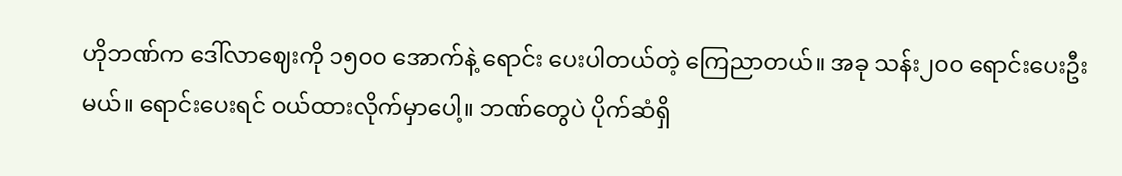ဟိုဘဏ်က ဒေါ်လာဈေးကို ၁၅၀၀ အောက်နဲ့ ရောင်း ပေးပါတယ်တဲ့ ကြေညာတယ်။ အခု သန်း၂၀၀ ရောင်းပေးဦးမယ်။ ရောင်းပေးရင် ဝယ်ထားလိုက်မှာပေါ့။ ဘဏ်တွေပဲ ပိုက်ဆံရှိ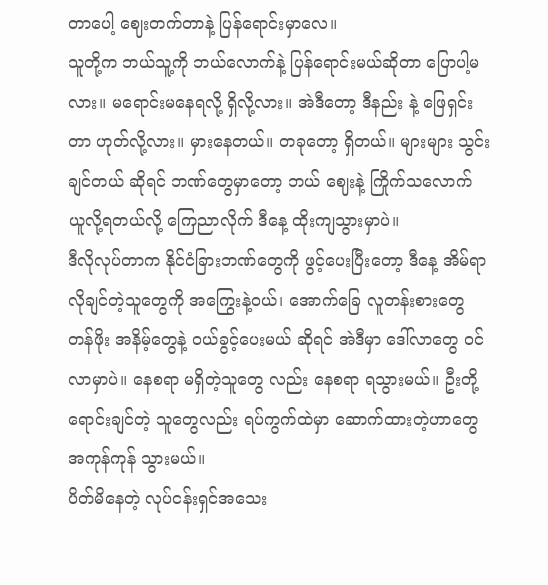တာပေါ့ ဈေးတက်တာနဲ့ ပြန်ရောင်းမှာလေ။
သူတို့က ဘယ်သူ့ကို ဘယ်လောက်နဲ့ ပြန်ရောင်းမယ်ဆိုတာ ပြောပါ့မလား။ မရောင်းမနေရလို့ ရှိလို့လား။ အဲဒီတော့ ဒီနည်း နဲ့ ဖြေရှင်းတာ ဟုတ်လို့လား။ မှားနေတယ်။ တခုတော့ ရှိတယ်။ များများ သွင်းချင်တယ် ဆိုရင် ဘဏ်တွေမှာတော့ ဘယ် ဈေးနဲ့ ကြိုက်သလောက် ယူလို့ရတယ်လို့ ကြေညာလိုက် ဒီနေ့ ထိုးကျသွားမှာပဲ။
ဒီလိုလုပ်တာက နိုင်ငံခြားဘဏ်တွေကို ဖွင့်ပေးပြီးတော့ ဒီနေ့ အိမ်ရာလိုချင်တဲ့သူတွေကို အကြွေးနဲ့ဝယ်၊ အောက်ခြေ လူတန်းစားတွေ တန်ဖိုး အနိမ့်တွေနဲ့ ဝယ်ခွင့်ပေးမယ် ဆိုရင် အဲဒီမှာ ဒေါ်လာတွေ ဝင်လာမှာပဲ။ နေစရာ မရှိတဲ့သူတွေ လည်း နေစရာ ရသွားမယ်။ ဦးတို့ ရောင်းချင်တဲ့ သူတွေလည်း ရပ်ကွက်ထဲမှာ ဆောက်ထားတဲ့ဟာတွေ အကုန်ကုန် သွားမယ်။
ပိတ်မိနေတဲ့ လုပ်ငန်းရှင်အသေး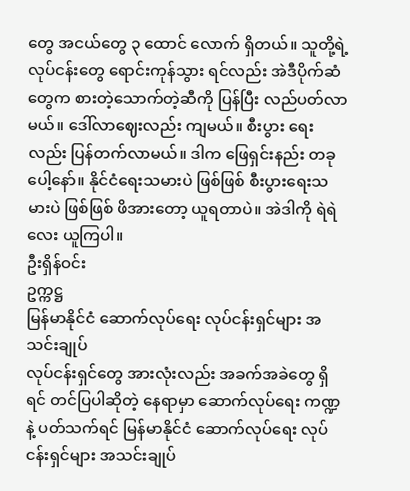တွေ အငယ်တွေ ၃ ထောင် လောက် ရှိတယ်။ သူတို့ရဲ့ လုပ်ငန်းတွေ ရောင်းကုန်သွား ရင်လည်း အဲဒီပိုက်ဆံတွေက စားတဲ့သောက်တဲ့ဆီကို ပြန်ပြီး လည်ပတ်လာမယ်။ ဒေါ်လာဈေးလည်း ကျမယ်။ စီးပွား ရေးလည်း ပြန်တက်လာမယ်။ ဒါက ဖြေရှင်းနည်း တခုပေါ့နော်။ နိုင်ငံရေးသမားပဲ ဖြစ်ဖြစ် စီးပွားရေးသမားပဲ ဖြစ်ဖြစ် ဖိအားတော့ ယူရတာပဲ။ အဲဒါကို ရဲရဲလေး ယူကြပါ။
ဦးရှိန်ဝင်း
ဥက္ကဋ္ဌ
မြန်မာနိုင်ငံ ဆောက်လုပ်ရေး လုပ်ငန်းရှင်များ အသင်းချုပ်
လုပ်ငန်းရှင်တွေ အားလုံးလည်း အခက်အခဲတွေ ရှိရင် တင်ပြပါဆိုတဲ့ နေရာမှာ ဆောက်လုပ်ရေး ကဏ္ဍနဲ့ ပတ်သက်ရင် မြန်မာနိုင်ငံ ဆောက်လုပ်ရေး လုပ်ငန်းရှင်များ အသင်းချုပ်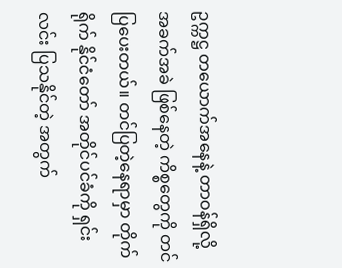ဥက္ကဋ္ဌ တယောက်အနေနဲ့ တာဝန်ရှိလို့ အခက်အခဲ ဖြစ်နေတဲ့ ကိစ္စတွေကို တင်ပြပေးတယ်။ တင်ပြတဲ့နေရာမှာ တိုက်ရိုက် နိုင်ငံတော် အတိုင်ပင်ခံကို ရှင်းလင်း ပြသနိုင်တဲ့ အတွက်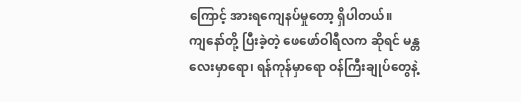ကြောင့် အားရကျေနပ်မှုတော့ ရှိပါတယ်။
ကျနော်တို့ ပြီးခဲ့တဲ့ ဖေဖော်ဝါရီလက ဆိုရင် မန္တလေးမှာရော၊ ရန်ကုန်မှာရော ဝန်ကြီးချုပ်တွေနဲ့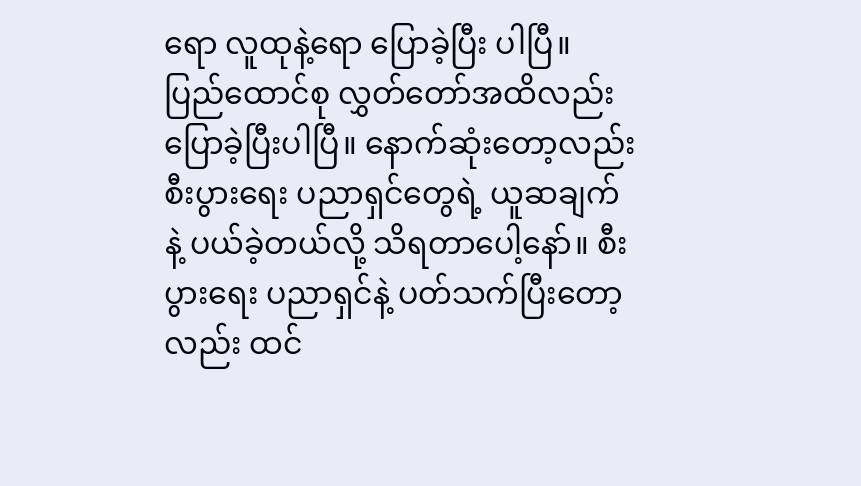ရော လူထုနဲ့ရော ပြောခဲ့ပြီး ပါပြီ။ ပြည်ထောင်စု လွှတ်တော်အထိလည်း ပြောခဲ့ပြီးပါပြီ။ နောက်ဆုံးတော့လည်း စီးပွားရေး ပညာရှင်တွေရဲ့ ယူဆချက်နဲ့ ပယ်ခဲ့တယ်လို့ သိရတာပေါ့နော်။ စီးပွားရေး ပညာရှင်နဲ့ ပတ်သက်ပြီးတော့လည်း ထင်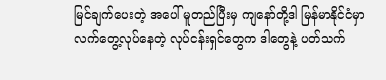မြင်ချက်ပေးတဲ့ အပေါ် မူတည်ပြီးမှ ကျနော်တို့ဒါ မြန်မာနိုင်ငံမှာ လက်တွေ့လုပ်နေတဲ့ လုပ်ငန်းရှင်တွေက ဒါတွေနဲ့ ပတ်သက်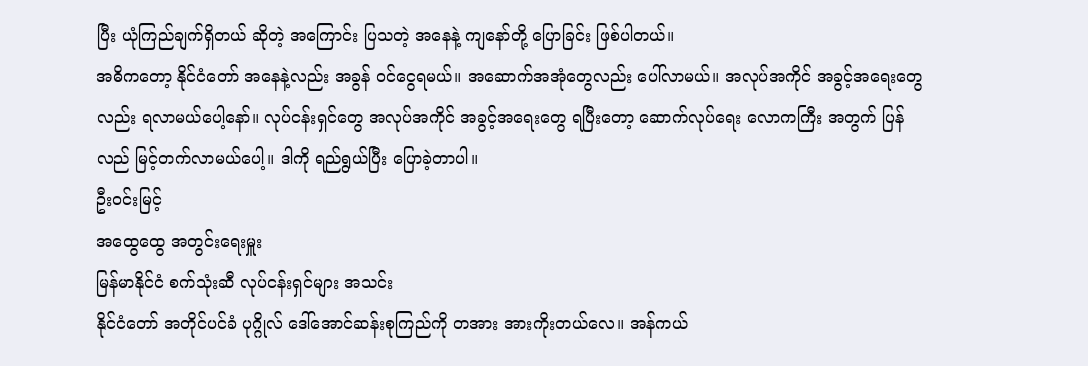ပြီး ယုံကြည်ချက်ရှိတယ် ဆိုတဲ့ အကြောင်း ပြသတဲ့ အနေနဲ့ ကျနော်တို့ ပြောခြင်း ဖြစ်ပါတယ်။
အဓိကတော့ နိုင်ငံတော် အနေနဲ့လည်း အခွန် ဝင်ငွေရမယ်။ အဆောက်အအုံတွေလည်း ပေါ်လာမယ်။ အလုပ်အကိုင် အခွင့်အရေးတွေလည်း ရလာမယ်ပေါ့နော်။ လုပ်ငန်းရှင်တွေ အလုပ်အကိုင် အခွင့်အရေးတွေ ရပြီးတော့ ဆောက်လုပ်ရေး လောကကြီး အတွက် ပြန်လည် မြင့်တက်လာမယ်ပေါ့။ ဒါကို ရည်ရွယ်ပြီး ပြောခဲ့တာပါ။
ဦးဝင်းမြင့်
အထွေထွေ အတွင်းရေးမှူး
မြန်မာနိုင်ငံ စက်သုံးဆီ လုပ်ငန်းရှင်များ အသင်း
နိုင်ငံတော် အတိုင်ပင်ခံ ပုဂ္ဂိုလ် ဒေါ်အောင်ဆန်းစုကြည်ကို တအား အားကိုးတယ်လေ။ အန်ကယ်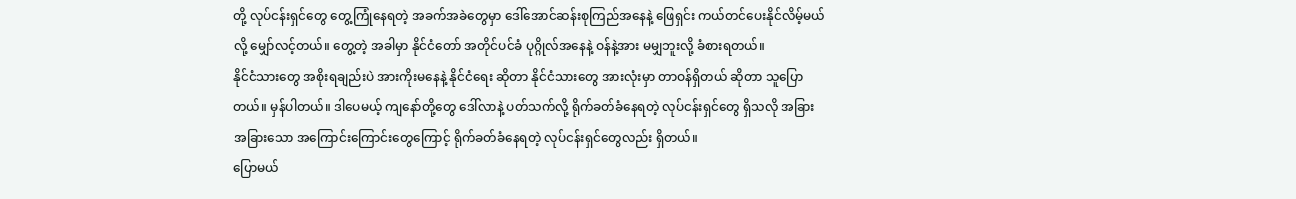တို့ လုပ်ငန်းရှင်တွေ တွေ့ကြုံနေရတဲ့ အခက်အခဲတွေမှာ ဒေါ်အောင်ဆန်းစုကြည်အနေနဲ့ ဖြေရှင်း ကယ်တင်ပေးနိုင်လိမ့်မယ်လို့ မျှော်လင့်တယ်။ တွေ့တဲ့ အခါမှာ နိုင်ငံတော် အတိုင်ပင်ခံ ပုဂ္ဂိုလ်အနေနဲ့ ဝန်နဲ့အား မမျှဘူးလို့ ခံစားရတယ်။
နိုင်ငံသားတွေ အစိုးရချည်းပဲ အားကိုးမနေနဲ့ နိုင်ငံရေး ဆိုတာ နိုင်ငံသားတွေ အားလုံးမှာ တာဝန်ရှိတယ် ဆိုတာ သူပြော တယ်။ မှန်ပါတယ်။ ဒါပေမယ့် ကျနော်တို့တွေ ဒေါ်လာနဲ့ ပတ်သက်လို့ ရိုက်ခတ်ခံနေရတဲ့ လုပ်ငန်းရှင်တွေ ရှိသလို အခြား အခြားသော အကြောင်းကြောင်းတွေကြောင့် ရိုက်ခတ်ခံနေရတဲ့ လုပ်ငန်းရှင်တွေလည်း ရှိတယ်။
ပြောမယ်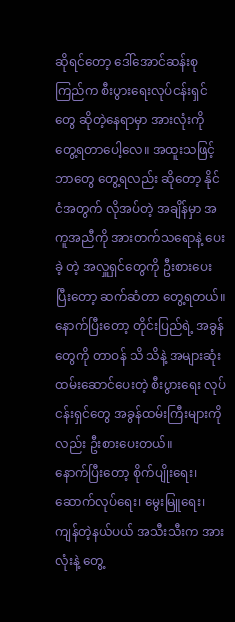ဆိုရင်တော့ ဒေါ်အောင်ဆန်းစုကြည်က စီးပွားရေးလုပ်ငန်းရှင်တွေ ဆိုတဲ့နေရာမှာ အားလုံးကို တွေ့ရတာပေါ့လေ။ အထူးသဖြင့် ဘာတွေ တွေ့ရလည်း ဆိုတော့ နိုင်ငံအတွက် လိုအပ်တဲ့ အချိန်မှာ အကူအညီကို အားတက်သရောနဲ့ ပေးခဲ့ တဲ့ အလှူရှင်တွေကို ဦးစားပေးပြီးတော့ ဆက်ဆံတာ တွေ့ရတယ်။ နောက်ပြီးတော့ တိုင်းပြည်ရဲ့ အခွန်တွေကို တာဝန် သိ သိနဲ့ အများဆုံး ထမ်းဆောင်ပေးတဲ့ စီးပွားရေး လုပ်ငန်းရှင်တွေ အခွန်ထမ်းကြီးများကိုလည်း ဦးစားပေးတယ်။
နောက်ပြီးတော့ စိုက်ပျိုးရေး၊ ဆောက်လုပ်ရေး၊ မွေးမြူရေး၊ ကျန်တဲ့နယ်ပယ် အသီးသီးက အားလုံးနဲ့ တွေ့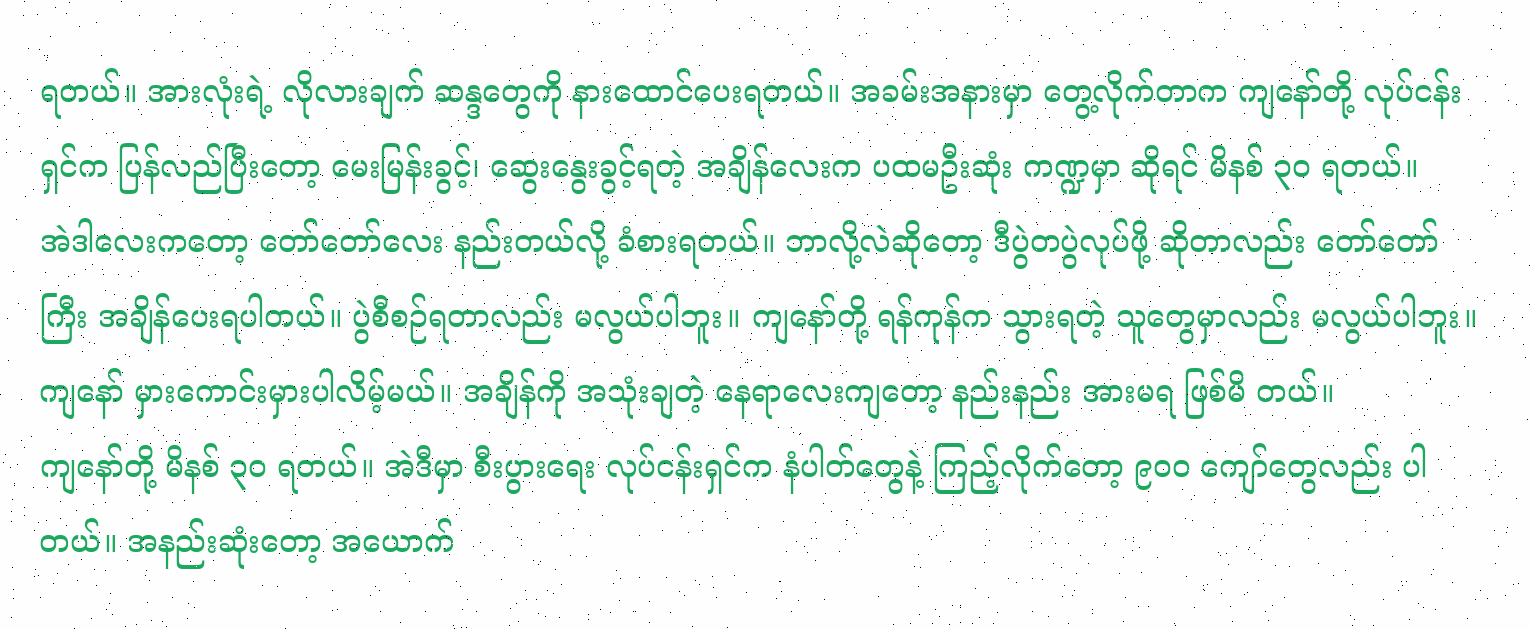ရတယ်။ အားလုံးရဲ့ လိုလားချက် ဆန္ဒတွေကို နားထောင်ပေးရတယ်။ အခမ်းအနားမှာ တွေ့လိုက်တာက ကျနော်တို့ လုပ်ငန်းရှင်က ပြန်လည်ပြီးတော့ မေးမြန်းခွင့်၊ ဆွေးနွေးခွင့်ရတဲ့ အချိန်လေးက ပထမဦးဆုံး ကဏ္ဍမှာ ဆိုရင် မိနစ် ၃၀ ရတယ်။
အဲဒါလေးကတော့ တော်တော်လေး နည်းတယ်လို့ ခံစားရတယ်။ ဘာလို့လဲဆိုတော့ ဒီပွဲတပွဲလုပ်ဖို့ ဆိုတာလည်း တော်တော်ကြီး အချိန်ပေးရပါတယ်။ ပွဲစီစဉ်ရတာလည်း မလွယ်ပါဘူး။ ကျနော်တို့ ရန်ကုန်က သွားရတဲ့ သူတွေမှာလည်း မလွယ်ပါဘူး။ ကျနော် မှားကောင်းမှားပါလိမ့်မယ်။ အချိန်ကို အသုံးချတဲ့ နေရာလေးကျတော့ နည်းနည်း အားမရ ဖြစ်မိ တယ်။
ကျနော်တို့ မိနစ် ၃၀ ရတယ်။ အဲဒီမှာ စီးပွားရေး လုပ်ငန်းရှင်က နံပါတ်တွေနဲ့ ကြည့်လိုက်တော့ ၉၀၀ ကျော်တွေလည်း ပါတယ်။ အနည်းဆုံးတော့ အယောက်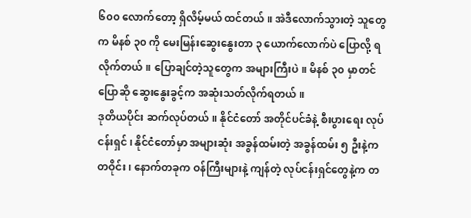၆၀၀ လောက်တော့ ရှိလိမ့်မယ် ထင်တယ်။ အဲဒီလောက်သွားတဲ့ သူတွေက မိနစ် ၃၀ ကို မေးမြန်းဆွေးနွေးတာ ၃ ယောက်လောက်ပဲ ပြောလို့ ရလိုက်တယ်။ ပြောချင်တဲ့သူတွေက အများကြီးပဲ။ မိနစ် ၃၀ မှာတင် ပြောဆို ဆွေးနွေးခွင့်က အဆုံးသတ်လိုက်ရတယ်။
ဒုတိယပိုင်း ဆက်လုပ်တယ်။ နိုင်ငံတော် အတိုင်ပင်ခံနဲ့ စီးပွားရေး လုပ်ငန်းရှင်၊ နိုင်ငံတော်မှာ အများဆုံး အခွန်ထမ်းတဲ့ အခွန်ထမ်း ၅ ဦးနဲ့က တဝိုင်း၊ နောက်တခုက ဝန်ကြီးများနဲ့ ကျန်တဲ့ လုပ်ငန်းရှင်တွေနဲ့က တ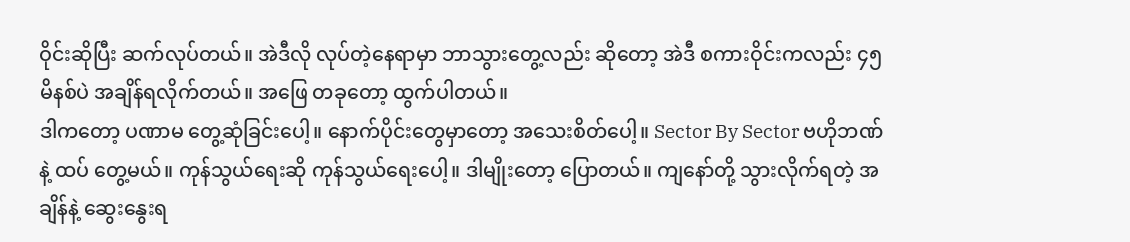ဝိုင်းဆိုပြီး ဆက်လုပ်တယ်။ အဲဒီလို လုပ်တဲ့နေရာမှာ ဘာသွားတွေ့လည်း ဆိုတော့ အဲဒီ စကားဝိုင်းကလည်း ၄၅ မိနစ်ပဲ အချိန်ရလိုက်တယ်။ အဖြေ တခုတော့ ထွက်ပါတယ်။
ဒါကတော့ ပဏာမ တွေ့ဆုံခြင်းပေါ့။ နောက်ပိုင်းတွေမှာတော့ အသေးစိတ်ပေါ့။ Sector By Sector ဗဟိုဘဏ်နဲ့ ထပ် တွေ့မယ်။ ကုန်သွယ်ရေးဆို ကုန်သွယ်ရေးပေါ့။ ဒါမျိုးတော့ ပြောတယ်။ ကျနော်တို့ သွားလိုက်ရတဲ့ အချိန်နဲ့ ဆွေးနွေးရ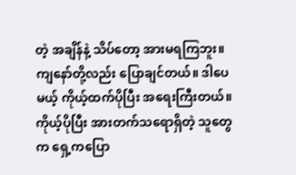တဲ့ အချိန်နဲ့ သိပ်တော့ အားမရကြဘူး။
ကျနော်တို့လည်း ပြောချင်တယ်။ ဒါပေမယ့် ကိုယ့်ထက်ပိုပြီး အရေးကြီးတယ်။ ကိုယ့်ပိုပြီး အားတက်သရောရှိတဲ့ သူတွေက ရှေ့ကပြော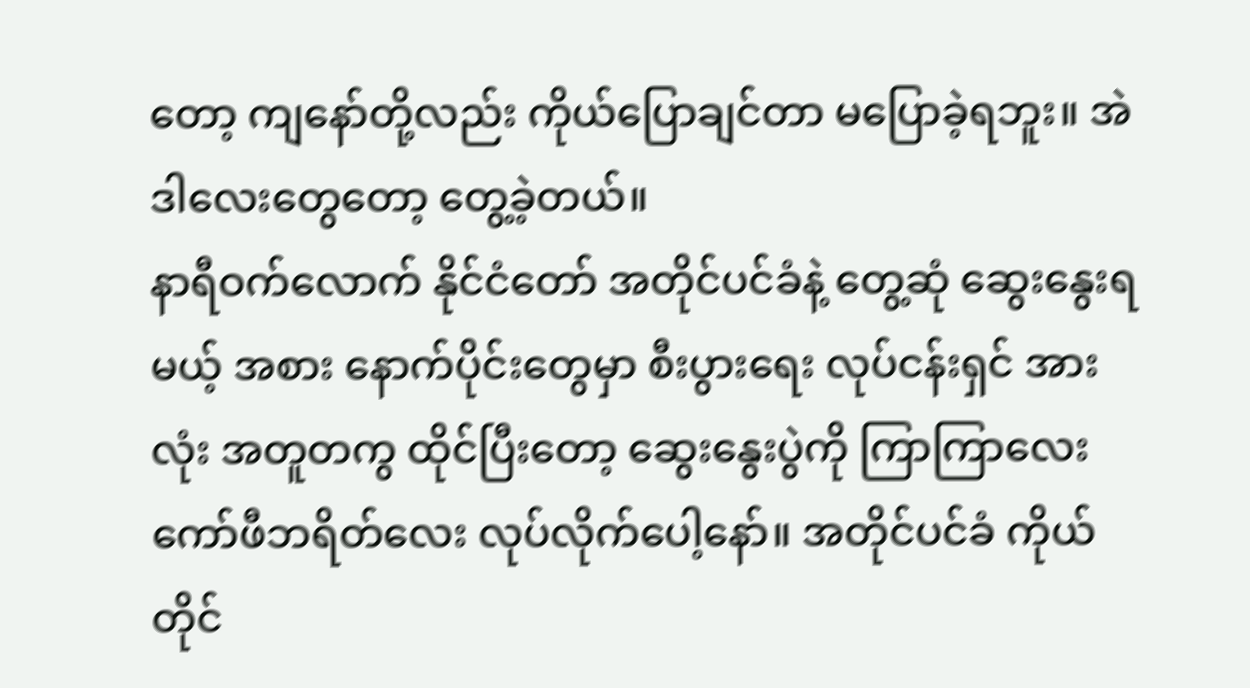တော့ ကျနော်တို့လည်း ကိုယ်ပြောချင်တာ မပြောခဲ့ရဘူး။ အဲဒါလေးတွေတော့ တွေ့ခဲ့တယ်။
နာရီဝက်လောက် နိုင်ငံတော် အတိုင်ပင်ခံနဲ့ တွေ့ဆုံ ဆွေးနွေးရမယ့် အစား နောက်ပိုင်းတွေမှာ စီးပွားရေး လုပ်ငန်းရှင် အားလုံး အတူတကွ ထိုင်ပြီးတော့ ဆွေးနွေးပွဲကို ကြာကြာလေး ကော်ဖီဘရိတ်လေး လုပ်လိုက်ပေါ့နော်။ အတိုင်ပင်ခံ ကိုယ်တိုင်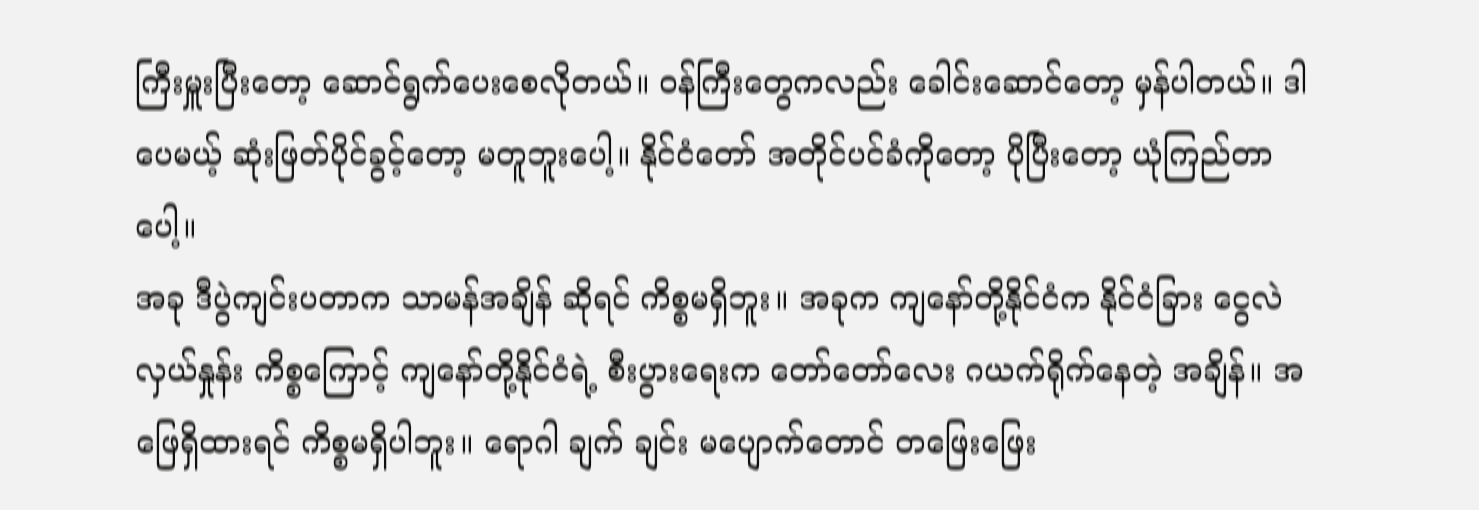ကြီးမှူးပြီးတော့ ဆောင်ရွက်ပေးစေလိုတယ်။ ဝန်ကြီးတွေကလည်း ခေါင်းဆောင်တော့ မှန်ပါတယ်။ ဒါပေမယ့် ဆုံးဖြတ်ပိုင်ခွင့်တော့ မတူဘူးပေါ့။ နိုင်ငံတော် အတိုင်ပင်ခံကိုတော့ ပိုပြီးတော့ ယုံကြည်တာပေါ့။
အခု ဒီပွဲကျင်းပတာက သာမန်အချိန် ဆိုရင် ကိစ္စမရှိဘူး။ အခုက ကျနော်တို့နိုင်ငံက နိုင်ငံခြား ငွေလဲလှယ်နှုန်း ကိစ္စကြောင့် ကျနော်တို့နိုင်ငံရဲ့ စီးပွားရေးက တော်တော်လေး ဂယက်ရိုက်နေတဲ့ အချိန်။ အဖြေရှိထားရင် ကိစ္စမရှိပါဘူး။ ရောဂါ ချက် ချင်း မပျောက်တောင် တဖြေးဖြေး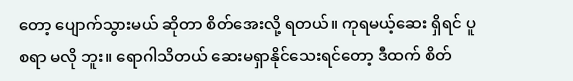တော့ ပျောက်သွားမယ် ဆိုတာ စိတ်အေးလို့ ရတယ်။ ကုရမယ့်ဆေး ရှိရင် ပူစရာ မလို ဘူး။ ရောဂါသိတယ် ဆေးမရှာနိုင်သေးရင်တော့ ဒီထက် စိတ်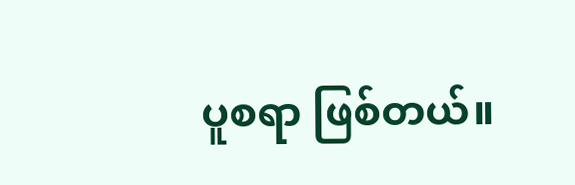ပူစရာ ဖြစ်တယ်။